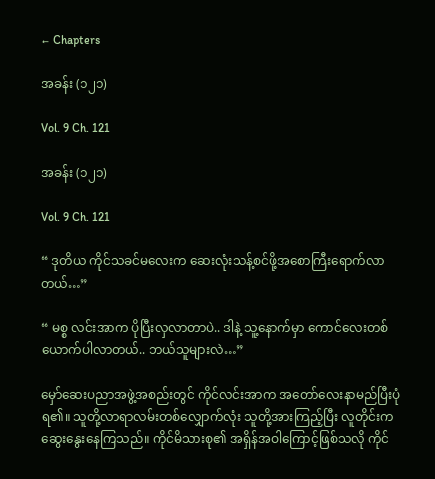← Chapters

အခန်း (၁၂၁)

Vol. 9 Ch. 121

အခန်း (၁၂၁)

Vol. 9 Ch. 121

“ ဒုတိယ ကိုင်သခင်မလေးက ဆေးလုံးသန့်စင်ဖို့အစောကြီးရောက်လာတယ်…”

“ မစ္စ လင်းအာက ပိုပြီးလှလာတာပဲ.. ဒါနဲ့ သူ့နောက်မှာ ကောင်လေးတစ်ယောက်ပါလာတယ်.. ဘယ်သူများလဲ…”

မှော်ဆေးပညာအဖွဲ့အစည်း‌တွင် ကိုင်လင်းအာက အတော်လေးနာမည်ပြီးပုံရ၏။ သူတို့လာရာလမ်းတစ်လျှောက်လုံး သူတို့အားကြည့်ပြီး လူတိုင်းက ဆွေးနွေးနေကြသည်။ ကိုင်မိသားစု၏ အရှိန်အဝါကြောင့်ဖြစ်သလို ကိုင်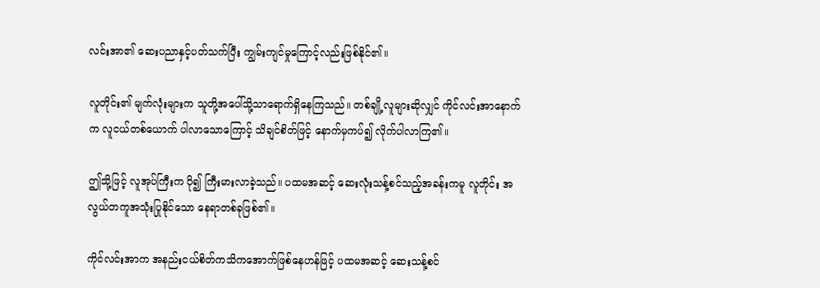လင်းအာ၏ ဆေးပညာနှင့်ပတ်သက်ပြီး ကျွမ်းကျင်မှုကြောင့်လည်းဖြစ်နိုင်၏။

လူတိုင်း၏ မျက်လုံးများက သူတို့အပေါ်သို့သာရောက်ရှိနေကြသည်။ တစ်ချို့လူများဆိုလျှင် ကိုင်လင်းအာနောက်က လူငယ်တစ်ယောက် ပါလာသောကြောင့် သိချင်စိတ်ဖြင့် နောက်မှကပ်၍ လိုက်ပါလာကြ၏။

ဤသို့ဖြင့် လူအုပ်ကြီးက ပို၍ ကြီးမားလာခဲ့သည်။ ပထမအဆင့် ဆေးလုံးသန့်စင်သည့်အခန်းကမူ လူတိုင်း အလွယ်တကူအသုံးပြုနိုင်‌သော နေရာတစ်ခုဖြစ်၏။

ကိုင်လင်းအာက အနည်းငယ်စိတ်ကသိကအောက်ဖြစ်နေဟန်ဖြင့် ပထမအဆင့် ဆေးသန့်စင်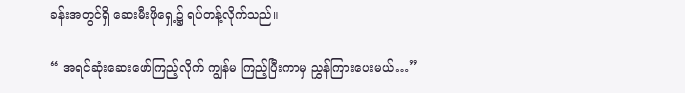ခန်းအတွင်ရှိ ဆေးမီးဖိုရှေ့၌ ရပ်တန့်လိုက်သည်။

“ အရင်ဆုံးဆေးဖော်ကြည့်လိုက် ကျွန်မ ကြည့်ပြီးကာမှ ညွှန်ကြားပေးမယ်…”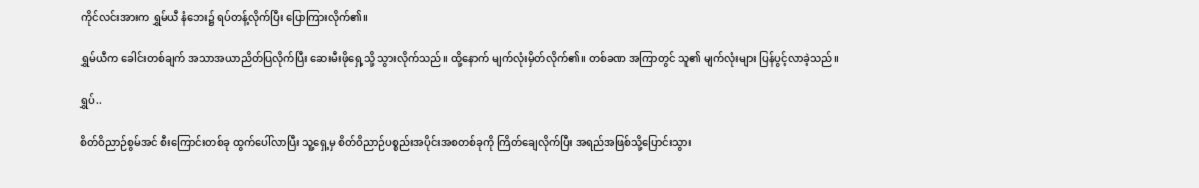ကိုင်လင်းအားက ရွှမ်ယီ နံဘေး၌ ရပ်တန့်လိုက်ပြီး ပြောကြားလိုက်၏။

ရွှမ်ယီက ခေါင်းတစ်ချက် အသာအယာညိတ်ပြလိုက်ပြီး ဆေးမီးဖိုရှေ့သို့ သွားလိုက်သည်။ ထို့နောက် မျက်လုံးမှိတ်လိုက်၏။ တစ်ခဏ အကြာတွင် သူ၏ မျက်လုံးများ ပြန်ပွင့်လာခဲ့သည်။

ရွှပ်..

စိတ်ဝိညာဉ်စွမ်အင် စီးကြောင်းတစ်ခု ထွက်ပေါ်လာပြီး သူ့ရှေ့မှ စိတ်ဝိညာဉ်ပစ္စည်းအပိုင်းအစတစ်ခုကို ကြိတ်ချေလိုက်ပြီး အရည်အဖြစ်သို့ပြောင်းသွား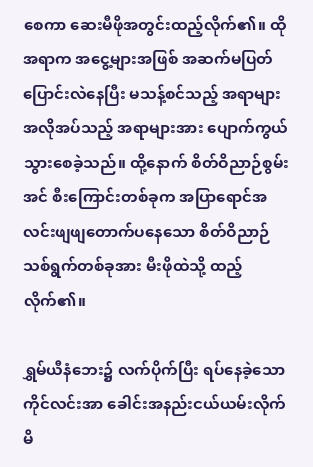စေကာ ဆေးမီဖိုအတွင်းထည့်လိုက်၏။ ထိုအရာက အငွေ့များအဖြစ် အဆက်မပြတ်ပြောင်းလဲနေပြီး မသန့်စင်သည့် အရာများ အလိုအပ်သည့် အရာများအား ပျောက်ကွယ်သွားစေခဲ့သည်။ ထို့နောက် စိတ်ဝိညာဉ်စွမ်းအင် စီးကြောင်းတစ်ခုက အပြာရောင်အလင်းဖျဖျတောက်ပနေသော စိတ်ဝိညာဉ်သစ်ရွက်တစ်ခုအား မီးဖိုထဲသို့ ထည့်လိုက်၏။

ရွှမ်ယီနံဘေး၌ လက်ပိုက်ပြီး ရပ်နေခဲ့သော ကိုင်လင်းအာ ခေါင်းအနည်းငယ်ယမ်းလိုက်မိ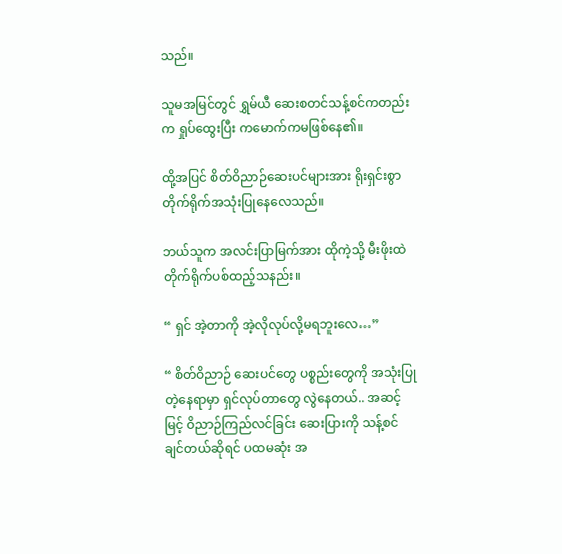သည်။

သူမအမြင်တွင် ရွှမ်ယီ ဆေးစတင်သန့်စင်ကတည်းက ရှုပ်ထွေးပြီး ကမောက်ကမဖြစ်နေ၏။

ထို့အပြင် စိတ်ဝိညာဉ်ဆေးပင်များအား ရိုးရှင်းစွာ တိုက်ရိုက်အသုံးပြုနေလေသည်။

ဘယ်သူက အလင်းပြာမြက်အား ထိုကဲ့သို့ မီးဖိုးထဲ တိုက်ရိုက်ပစ်ထည့်သနည်း။

“ ရှင် အဲ့တာကို အဲ့လိုလုပ်လို့မရဘူးလေ…”

“ စိတ်ဝိညာဉ် ဆေးပင်တွေ ပစ္စည်းတွေကို အသုံးပြုတဲ့နေရာမှာ ရှင်လုပ်တာတွေ လွဲနေတယ်.. အဆင့်မြင့် ဝိညာဉ်ကြည်လင်ခြင်း ဆေးပြားကို သန့်စင်ချင်တယ်ဆိုရင် ပထမဆုံး အ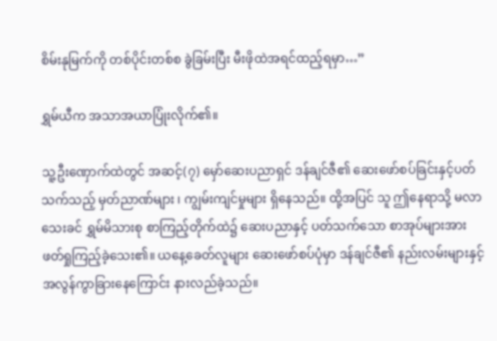စိမ်းနုမြက်ကို တစ်ပိုင်းတစ်စ ခွဲခြမ်းပြီး မီးဖိုထဲအရင်ထည့်ရမှာ…”

ရွှမ်ယီက အသာအယာပြုံးလိုက်၏။

သူ့ဦးဏှောက်ထဲတွင် အဆင့်(၇) မှော်ဆေးပညာရှင် ဒန်ချင်ဇီ၏ ဆေးဖော်စပ်ခြင်းနှင့်ပတ်သက်သည့် မှတ်ညာဏ်များ ၊ ကျွမ်းကျင်မှုများ ရှိနေသည်။ ထို့အပြင် သူ ဤနေရာသို့ မလာသေးခင် ရွှမ်မိသားစု စာကြည့်တိုက်ထဲ၌ ဆေးပညာနှင့် ပတ်သက်သော စာအုပ်များအား ဖတ်ရှုကြည့်ခဲ့သေး၏။ ယနေ့ခေတ်လူများ ဆေးဖော်စပ်ပုံမှာ ဒန်ချင်ဇီ၏ နည်းလမ်းများနှင့် အလွန်ကွာခြားနေ‌ကြောင်း နားလည်ခဲ့သည်။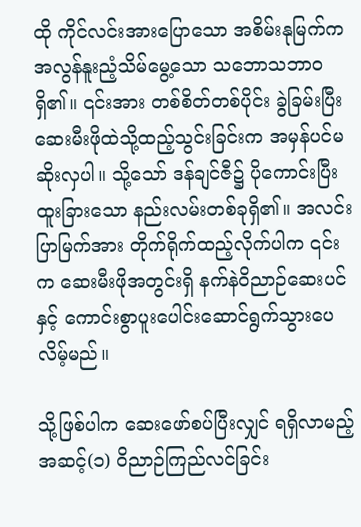ထို ကိုင်လင်းအားပြောသော အစိမ်းနုမြက်က အလွန်နူးညံ့သိမ်မွေ့သော သဘောသဘာ၀ရှိ၏။ ၎င်းအား တစ်စိတ်တစ်ပိုင်း ခွဲခြမ်းပြီး ဆေးမီးဖိုထဲသို့ထည့်သွင်းခြင်းက အမှန်ပင်မဆိုးလှပါ။ သို့သော် ဒန်ချင်ဇီ၌ ပိုကောင်းပြီး ထူးခြားသော နည်းလမ်းတစ်ခုရှိ၏။ အလင်းပြာမြက်အား တိုက်ရိုက်ထည့်လိုက်ပါက ၎င်းက ဆေးမီးဖိုအတွင်းရှိ နက်နဲဝိညာဉ်ဆေးပင်နှင့် ကောင်းစွာပူးပေါင်းဆောင်ရွက်သွားပေလိမ့်မည်။

သို့ဖြစ်ပါက ဆေးဖော်စပ်ပြီးလျှင် ရရှိလာမည့် အဆင့်(၁) ဝိညာဉ်ကြည်လင်ခြင်း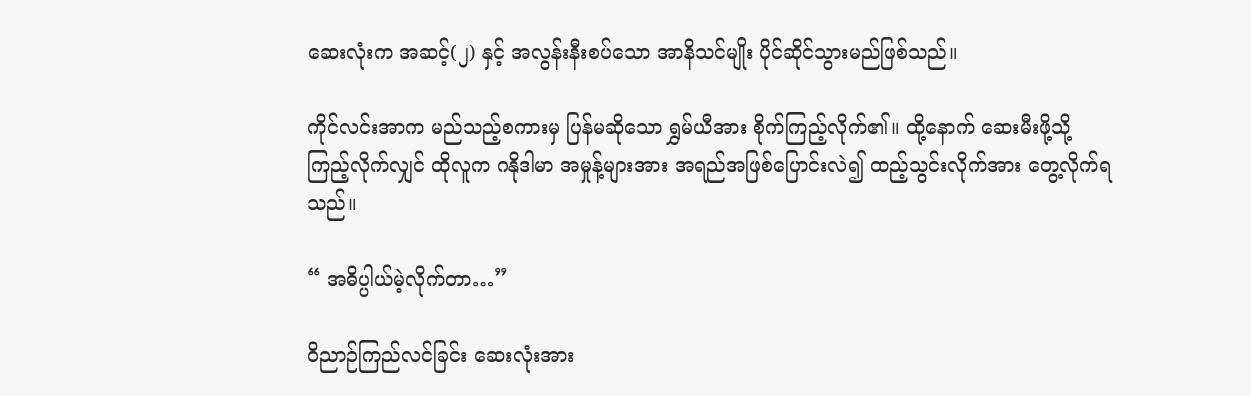ဆေးလုံးက အဆင့်(၂) နှင့် အလွန်းနီးစပ်သော အာနိသင်မျိုး ပိုင်ဆိုင်သွားမည်ဖြစ်သည်။

ကိုင်လင်းအာက မည်သည့်စကားမှ ပြန်မဆိုသော ရွှမ်ယီအား စိုက်ကြည့်လိုက်၏။ ထို့နောက် ဆေးမီးဖို့သို့ ကြည့်လိုက်လျှင် ထိုလူက ဂနိုဒါမာ အမှုန့်များအား အရည်အဖြစ်ပြောင်းလဲ၍ ထည့်သွင်းလိုက်အား တွေ့လိုက်ရသည်။

“ အဓိပ္ပါယ်မဲ့လိုက်တာ…”

ဝိညာဉ်ကြည်လင်ခြင်း ဆေးလုံးအား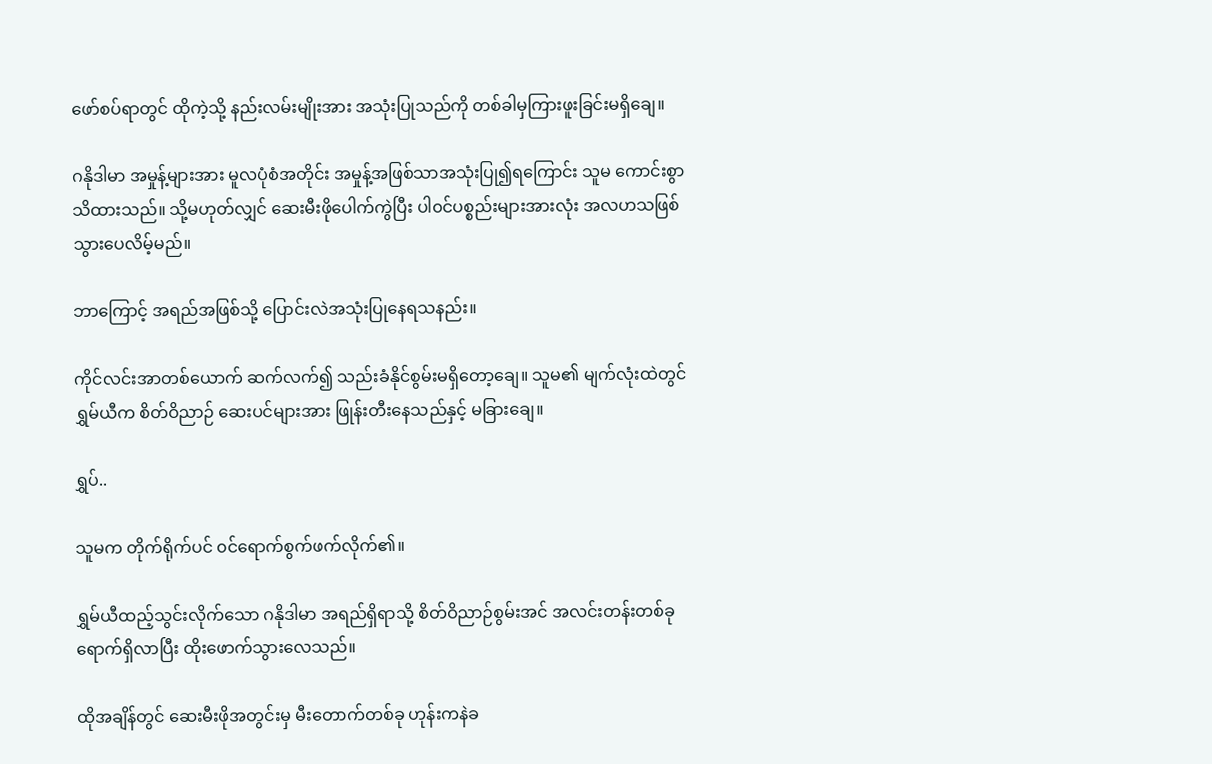ဖော်စပ်ရာတွင် ထိုကဲ့သို့ နည်းလမ်းမျိုးအား အသုံးပြုသည်ကို တစ်ခါမှကြားဖူးခြင်းမရှိချေ။

ဂနိုဒါမာ အမှုန့်များအား မူလပုံစံအတိုင်း အမှုန့်အဖြစ်သာအသုံးပြု၍ရကြောင်း သူမ ကောင်းစွာသိထားသည်။ သို့မဟုတ်လျှင် ဆေးမီးဖိုပေါက်ကွဲပြီး ပါ၀င်ပစ္စည်းများအားလုံး အလဟသဖြစ်သွားပေလိမ့်မည်။

ဘာကြောင့် အရည်အဖြစ်သို့ ပြောင်းလဲအသုံးပြုနေရသနည်း။

ကိုင်လင်းအာတစ်ယောက် ဆက်လက်၍ သည်းခံနိုင်စွမ်းမရှိတော့ချေ။ သူမ၏ မျက်လုံးထဲတွင် ရွှမ်ယီက စိတ်ဝိညာဉ် ဆေးပင်များအား ဖြုန်းတီးနေသည်နှင့် မခြားချေ။

ရွှပ်..

သူမက တိုက်ရိုက်ပင် ၀င်ရောက်စွက်ဖက်လိုက်၏။

ရွှမ်ယီထည့်သွင်းလိုက်သော ဂနိုဒါမာ အရည်ရှိရာသို့ စိတ်ဝိညာဉ်စွမ်းအင် အလင်းတန်းတစ်ခုရောက်ရှိလာပြီး ထိုးဖောက်သွားလေသည်။

ထိုအချိန်တွင် ဆေးမီးဖိုအတွင်းမှ မီးတောက်တစ်ခု ဟုန်းကနဲခ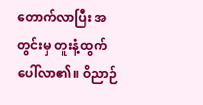တောက်လာပြီး အတွင်းမှ တူးနံ့ထွက်ပေါ်လာ၏။ ဝိညာဉ်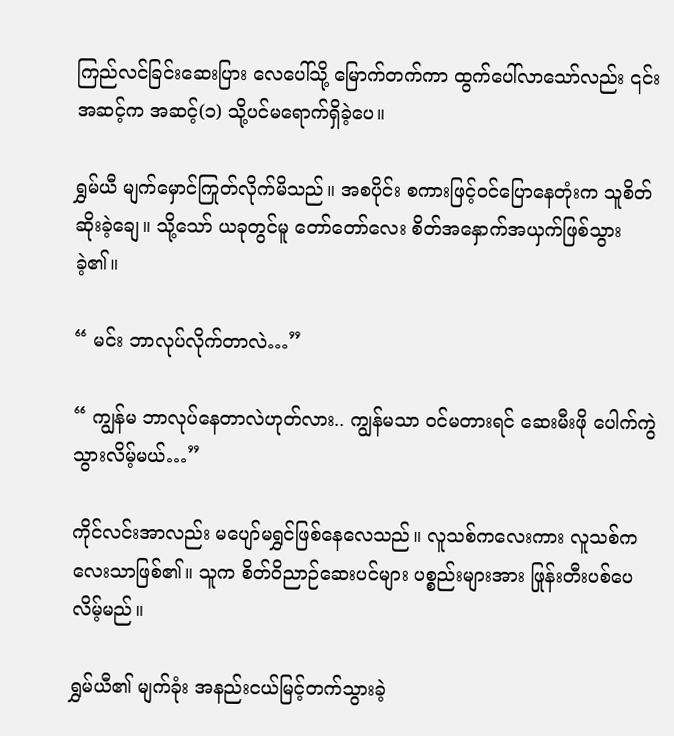ကြည်လင်ခြင်းဆေးပြား လေပေါ်သို့ မြောက်တက်ကာ ထွက်ပေါ်လာသော်လည်း ၎င်းအဆင့်က အဆင့်(၁) သို့ပင်မရောက်ရှိခဲ့ပေ။

ရွှမ်ယီ မျက်မှောင်ကြုတ်လိုက်မိသည်။ အစပိုင်း စကားဖြင့်၀င်ပြောနေတုံးက သူစိတ်ဆိုးခဲ့ချေ။ သို့သော် ယခုတွင်မူ တော်တော်လေး စိတ်အနှောက်အယှက်ဖြစ်သွားခဲ့၏။

“ မင်း ဘာလုပ်လိုက်တာလဲ…”

“ ကျွန်မ ဘာလုပ်နေတာလဲဟုတ်လား.. ကျွန်မသာ ၀င်မတားရင် ဆေးမီးဖို ပေါက်ကွဲသွားလိမ့်မယ်…”

ကိုင်လင်းအာလည်း မပျော်မရွှင်ဖြစ်နေလေသည်။ လူသစ်ကလေးကား လူသစ်ကလေးသာဖြစ်၏။ သူက စိတ်ဝိညာဉ်ဆေးပင်များ ပစ္စည်းများအား ဖြုန်းတီးပစ်ပေလိမ့်မည်။

ရွှမ်ယီ၏ မျက်ခုံး အနည်းငယ်မြင့်တက်သွားခဲ့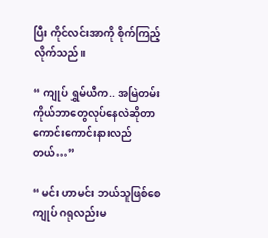ပြီး ကိုင်လင်းအာကို စိုက်ကြည့်လိုက်သည်။

“ ကျုပ် ရွှမ်ယီက.. အမြဲတမ်း ကိုယ်ဘာတွေလုပ်နေလဲဆိုတာ ကောင်းကောင်းနားလည်တယ်…”

“ မင်း ဟာမင်း ဘယ်သူဖြစ်စေ ကျုပ် ဂရုလည်းမ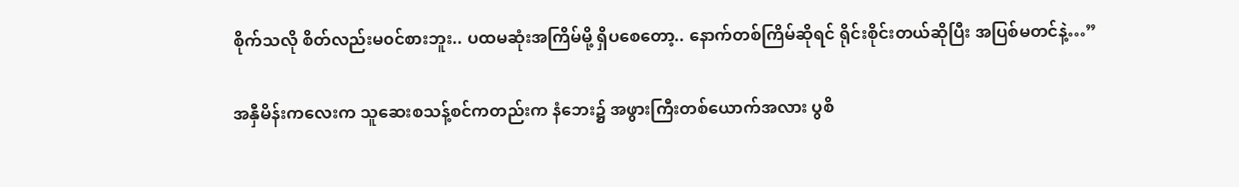စိုက်သလို စိတ်လည်းမ၀င်စားဘူး.. ပထမဆုံးအကြိမ်မို့ ရှိပစေတော့.. နောက်တစ်ကြိမ်ဆိုရင် ရိုင်းစိုင်းတယ်ဆိုပြီး အပြစ်မတင်နဲ့…”

အနှီမိန်းကလေးက သူဆေးစသန့်စင်ကတည်းက နံဘေး၌ အဖွားကြီးတစ်ယောက်အလား ပွစိ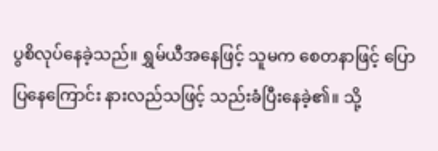ပွစိလုပ်နေခဲ့သည်။ ရွှမ်ယီအနေဖြင့် သူမက စေတနာဖြင့် ပြောပြနေကြောင်း နားလည်သဖြင့် သည်းခံပြီးနေခဲ့၏။ သို့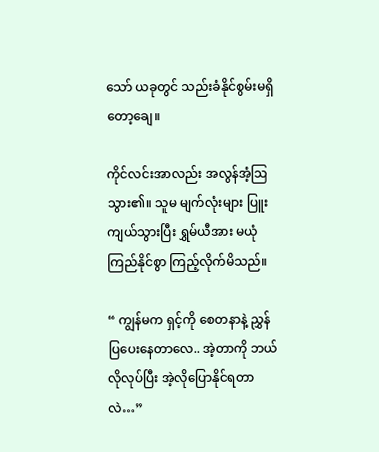သော် ယခုတွင် သည်းခံနိုင်စွမ်းမရှိတော့ချေ။

ကိုင်လင်းအာလည်း အလွန်အံ့ဩသွား၏။ သူမ မျက်လုံးများ ပြူးကျယ်သွားပြီး ရွှမ်ယီအား မယုံကြည်နိုင်စွာ ကြည့်လိုက်မိသည်။

“ ကျွန်မက ရှင့်ကို စေတနာနဲ့ ညွှန်ပြပေးနေတာလေ.. အဲ့တာကို ဘယ်လိုလုပ်ပြီး အဲ့လိုပြောနိုင်ရတာလဲ…”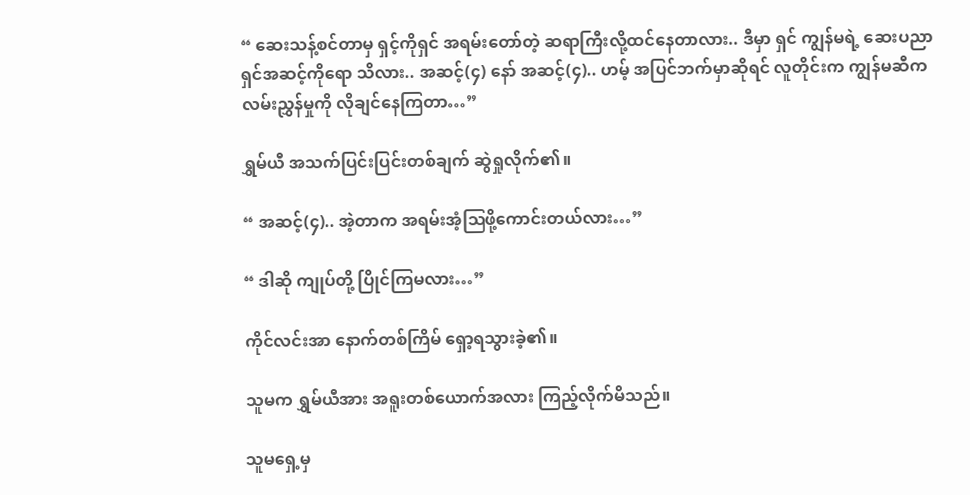“ ဆေးသန့်စင်တာမှ ရှင့်ကိုရှင် အရမ်းတော်တဲ့ ဆရာကြီးလို့ထင်နေတာလား.. ဒီမှာ ရှင် ကျွန်မရဲ့ ဆေးပညာရှင်အဆင့်ကိုရော သိလား.. အဆင့်(၄) နော် အဆင့်(၄).. ဟမ့် အပြင်ဘက်မှာဆိုရင် လူတိုင်းက ကျွန်မဆီက လမ်းညွှန်မှုကို လိုချင်နေကြတာ…”

ရွှမ်ယီ အသက်ပြင်းပြင်းတစ်ချက် ဆွဲရှုလိုက်၏။

“ အဆင့်(၄).. အဲ့တာက အရမ်းအံ့ဩဖို့ကောင်းတယ်လား…”

“ ဒါဆို ကျုပ်တို့ ပြိုင်ကြမလား…”

ကိုင်လင်းအာ နောက်တစ်ကြိမ် ရှော့ရသွားခဲ့၏။

သူမက ရွှမ်ယီအား အရူးတစ်ယောက်အလား ကြည့်လိုက်မိသည်။

သူမရှေ့မှ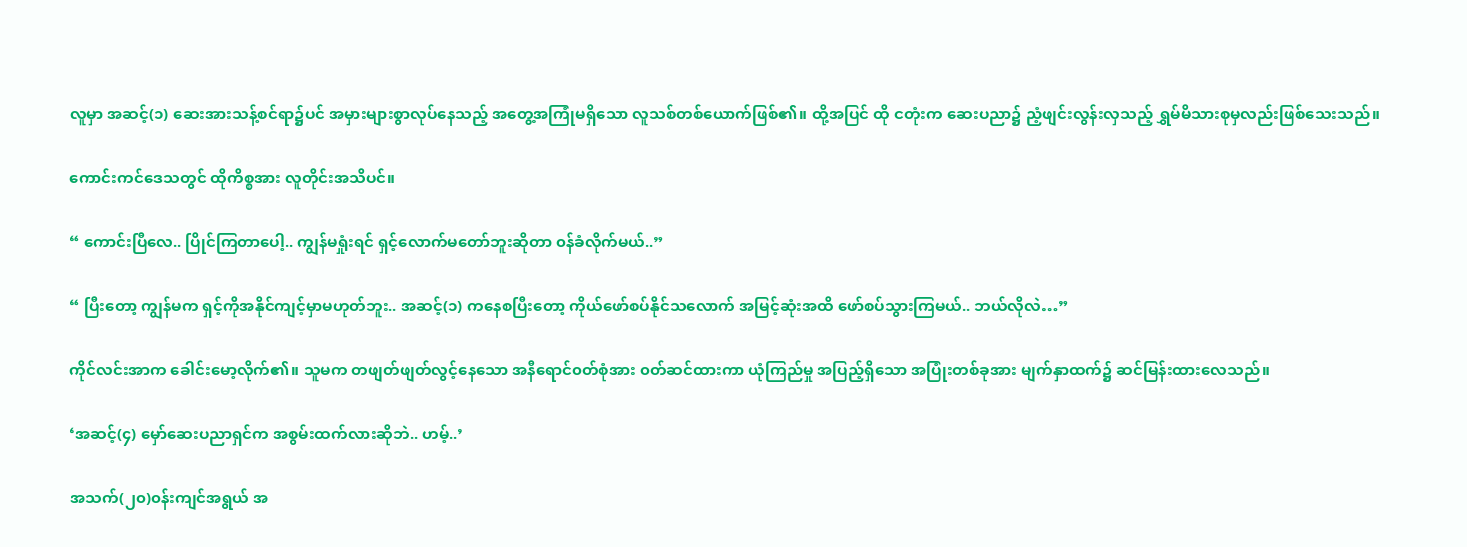လူမှာ အဆင့်(၁) ဆေးအားသန့်စင်ရာ၌ပင် အမှားများစွာလုပ်နေသည့် အတွေ့အကြုံမရှိသော လူသစ်တစ်ယောက်ဖြစ်၏။ ထို့အပြင် ထို ငတုံးက ဆေးပညာ၌ ညံ့ဖျင်းလွန်းလှသည့် ရွှမ်မိသားစုမှလည်းဖြစ်သေးသည်။

ကောင်းကင်ဒေသတွင် ထိုကိစ္စအား လူတိုင်းအသိပင်။

“ ကောင်းပြီလေ.. ပြိုင်ကြတာပေါ့.. ကျွန်မရှုံးရင် ရှင့်လောက်မတော်ဘူးဆိုတာ ၀န်ခံလိုက်မယ်..”

“ ပြီးတော့ ကျွန်မက ရှင့်ကိုအနိုင်ကျင့်မှာမဟုတ်ဘူး.. အဆင့်(၁) ကနေစပြီးတော့ ကိုယ်ဖော်စပ်နိုင်သလောက် အမြင့်ဆုံးအထိ ဖော်စပ်သွားကြမယ်.. ဘယ်လိုလဲ…”

ကိုင်လင်းအာက ခေါင်းမော့လိုက်၏။ သူမက တဖျတ်ဖျတ်လွင့်နေသော အနီရောင်၀တ်စုံအား ၀တ်ဆင်ထားကာ ယုံကြည်မှု အပြည့်ရှိသော အပြုံးတစ်ခုအား မျက်နှာထက်၌ ဆင်မြန်းထားလေသည်။

‘အဆင့်(၄) မှော်ဆေးပညာရှင်က အစွမ်းထက်လားဆိုဘဲ.. ဟမ့်..’

အသက်(၂၀)၀န်းကျင်အရွယ် အ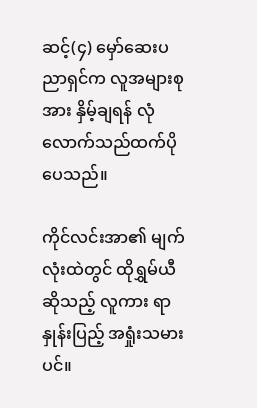ဆင့်(၄) မှော်ဆေးပညာရှင်က လူအများစုအား နှိမ့်ချရန် လုံလောက်သည်ထက်ပိုပေသည်။

ကိုင်လင်းအာ၏ မျက်လုံးထဲတွင် ထိုရွှမ်ယီဆိုသည့် လူကား ရာနှုန်းပြည့် အရှုံးသမားပင်။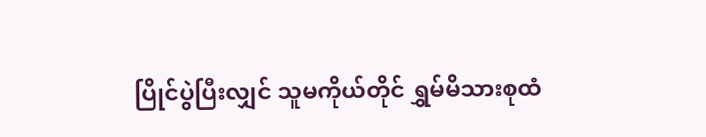ပြိုင်ပွဲပြီးလျှင် သူမကိုယ်တိုင် ရွှမ်မိသားစုထံ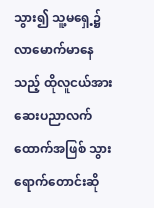သွား၍ သူ့မရှေ့၌ လာမောက်မာနေသည့် ထိုလူငယ်အား ဆေးပညာ‌လက်ထောက်အဖြစ် သွားရောက်တောင်းဆို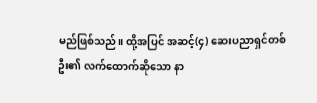မည်ဖြစ်သည်။ ထို့အပြင် အဆင့်(၄) ဆေးပညာရှင်တစ်ဦး၏ လက်ထောက်ဆိုသော နာ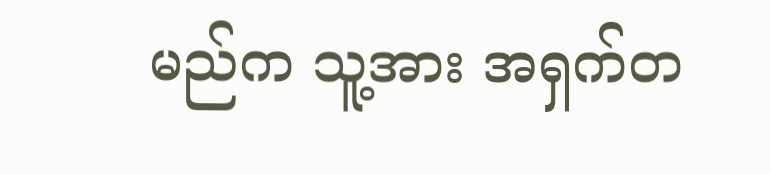မည်က သူ့အား အရှက်တ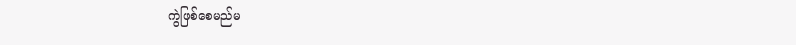ကွဲဖြစ်စေမည်မ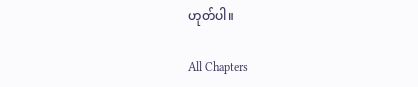ဟုတ်ပါ။

All Chapters